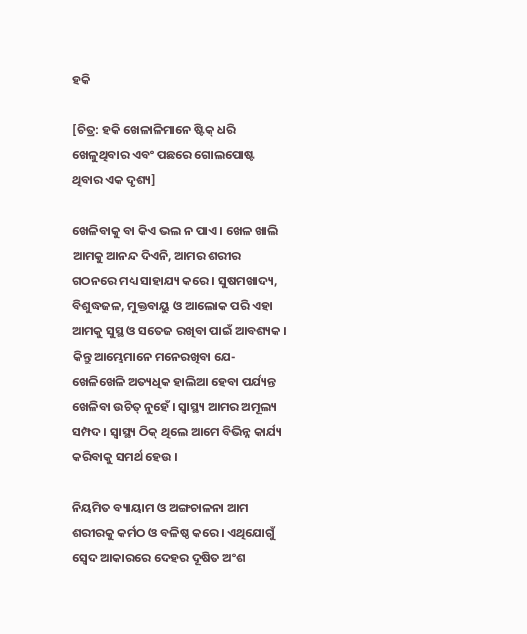ହକି

[ଚିତ୍ର: ହକି ଖେଳାଳିମାନେ ଷ୍ଟିକ୍ ଧରି ଖେଳୁଥିବାର ଏବଂ ପଛରେ ଗୋଲପୋଷ୍ଟ ଥିବାର ଏକ ଦୃଶ୍ୟ]

ଖେଳିବାକୁ ବା କିଏ ଭଲ ନ ପାଏ । ଖେଳ ଖାଲି ଆମକୁ ଆନନ୍ଦ ଦିଏନି, ଆମର ଶରୀର ଗଠନରେ ମଧ୍ୟ ସାହାଯ୍ୟ କରେ । ସୁଷମଖାଦ୍ୟ, ବିଶୁଦ୍ଧଜଳ, ମୁକ୍ତବାୟୁ ଓ ଆଲୋକ ପରି ଏହା ଆମକୁ ସୁସ୍ଥ ଓ ସତେଜ ରଖିବା ପାଇଁ ଆବଶ୍ୟକ । କିନ୍ତୁ ଆମ୍ଭେମାନେ ମନେରଖିବା ଯେ- ଖେଳିଖେଳି ଅତ୍ୟଧିକ ହାଲିଆ ହେବା ପର୍ଯ୍ୟନ୍ତ ଖେଳିବା ଉଚିତ୍ ନୁହେଁ । ସ୍ୱାସ୍ଥ୍ୟ ଆମର ଅମୂଲ୍ୟ ସମ୍ପଦ । ସ୍ୱାସ୍ଥ୍ୟ ଠିକ୍ ଥିଲେ ଆମେ ବିଭିନ୍ନ କାର୍ଯ୍ୟ କରିବାକୁ ସମର୍ଥ ହେଉ ।

ନିୟମିତ ବ୍ୟାୟାମ ଓ ଅଙ୍ଗଚାଳନା ଆମ ଶରୀରକୁ କର୍ମଠ ଓ ବଳିଷ୍ଠ କରେ । ଏଥିଯୋଗୁଁ ସ୍ୱେଦ ଆକାରରେ ଦେହର ଦୂଷିତ ଅଂଶ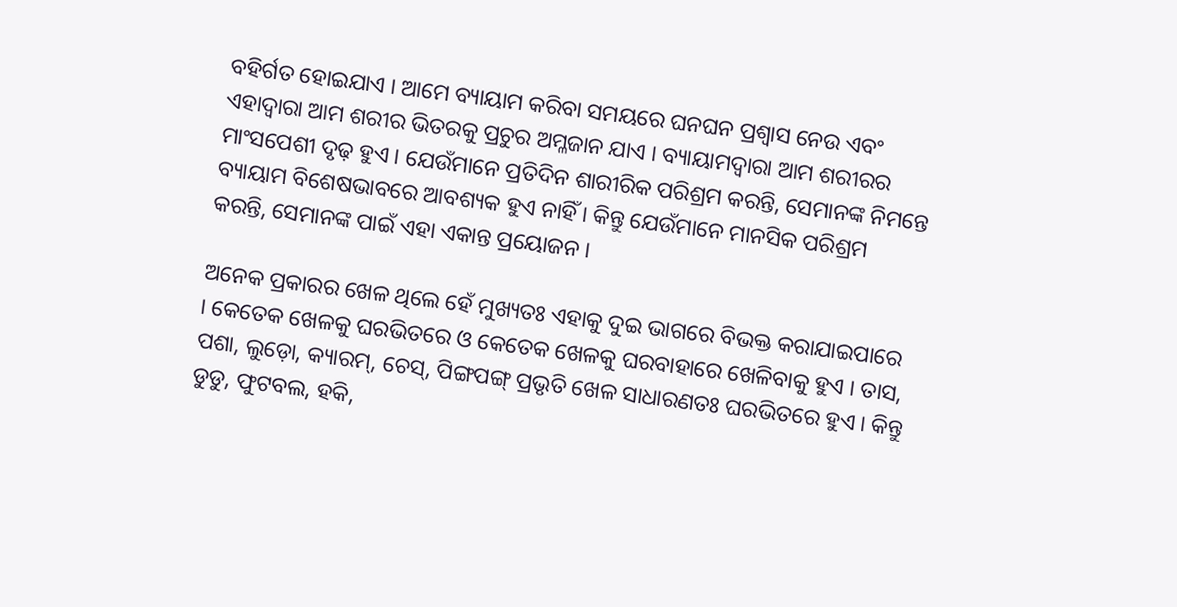ବହିର୍ଗତ ହୋଇଯାଏ । ଆମେ ବ୍ୟାୟାମ କରିବା ସମୟରେ ଘନଘନ ପ୍ରଶ୍ୱାସ ନେଉ ଏବଂ ଏହାଦ୍ୱାରା ଆମ ଶରୀର ଭିତରକୁ ପ୍ରଚୁର ଅମ୍ଳଜାନ ଯାଏ । ବ୍ୟାୟାମଦ୍ୱାରା ଆମ ଶରୀରର ମାଂସପେଶୀ ଦୃଢ଼ ହୁଏ । ଯେଉଁମାନେ ପ୍ରତିଦିନ ଶାରୀରିକ ପରିଶ୍ରମ କରନ୍ତି, ସେମାନଙ୍କ ନିମନ୍ତେ ବ୍ୟାୟାମ ବିଶେଷଭାବରେ ଆବଶ୍ୟକ ହୁଏ ନାହିଁ । କିନ୍ତୁ ଯେଉଁମାନେ ମାନସିକ ପରିଶ୍ରମ କରନ୍ତି, ସେମାନଙ୍କ ପାଇଁ ଏହା ଏକାନ୍ତ ପ୍ରୟୋଜନ ।

ଅନେକ ପ୍ରକାରର ଖେଳ ଥିଲେ ହେଁ ମୁଖ୍ୟତଃ ଏହାକୁ ଦୁଇ ଭାଗରେ ବିଭକ୍ତ କରାଯାଇପାରେ । କେତେକ ଖେଳକୁ ଘରଭିତରେ ଓ କେତେକ ଖେଳକୁ ଘରବାହାରେ ଖେଳିବାକୁ ହୁଏ । ତାସ, ପଶା, ଲୁଡ଼ୋ, କ୍ୟାରମ୍, ଚେସ୍, ପିଙ୍ଗପଙ୍ଗ୍ ପ୍ରଭୃତି ଖେଳ ସାଧାରଣତଃ ଘରଭିତରେ ହୁଏ । କିନ୍ତୁ ଡୁଡୁ, ଫୁଟବଲ, ହକି,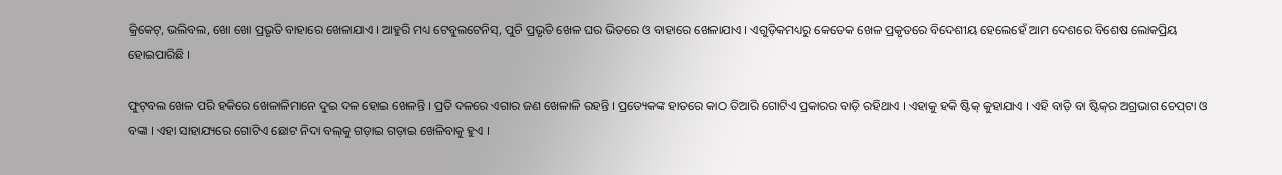କ୍ରିକେଟ୍, ଭଲିବଲ, ଖୋ ଖୋ ପ୍ରଭୃତି ବାହାରେ ଖେଳାଯାଏ । ଆହୁରି ମଧ୍ୟ ଟେବୁଲଟେନିସ୍, ପୁଚି ପ୍ରଭୃତି ଖେଳ ଘର ଭିତରେ ଓ ବାହାରେ ଖେଳାଯାଏ । ଏଗୁଡ଼ିକମଧ୍ୟରୁ କେତେକ ଖେଳ ପ୍ରକୃତରେ ବିଦେଶୀୟ ହେଲେହେଁ ଆମ ଦେଶରେ ବିଶେଷ ଲୋକପ୍ରିୟ ହୋଇପାରିଛି ।

ଫୁଟ୍‌ବଲ ଖେଳ ପରି ହକିରେ ଖେଳାଳିମାନେ ଦୁଇ ଦଳ ହୋଇ ଖେଳନ୍ତି । ପ୍ରତି ଦଳରେ ଏଗାର ଜଣ ଖେଳାଳି ରହନ୍ତି । ପ୍ରତ୍ୟେକଙ୍କ ହାତରେ କାଠ ତିଆରି ଗୋଟିଏ ପ୍ରକାରର ବାଡ଼ି ରହିଥାଏ । ଏହାକୁ ହକି ଷ୍ଟିକ୍ କୁହାଯାଏ । ଏହି ବାଡ଼ି ବା ଷ୍ଟିକ୍‌ର ଅଗ୍ରଭାଗ ଚେପ୍‌ଟା ଓ ବଙ୍କା । ଏହା ସାହାଯ୍ୟରେ ଗୋଟିଏ ଛୋଟ ନିଦା ବଲ୍‌କୁ ଗଡ଼ାଇ ଗଡ଼ାଇ ଖେଳିବାକୁ ହୁଏ ।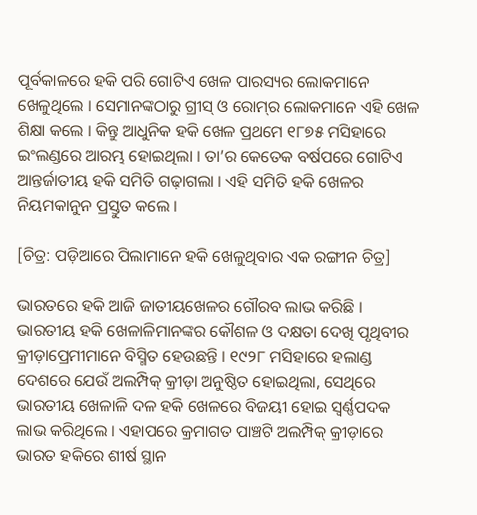ପୂର୍ବକାଳରେ ହକି ପରି ଗୋଟିଏ ଖେଳ ପାରସ୍ୟର ଲୋକମାନେ ଖେଳୁଥିଲେ । ସେମାନଙ୍କଠାରୁ ଗ୍ରୀସ୍ ଓ ରୋମ୍‌ର ଲୋକମାନେ ଏହି ଖେଳ ଶିକ୍ଷା କଲେ । କିନ୍ତୁ ଆଧୁନିକ ହକି ଖେଳ ପ୍ରଥମେ ୧୮୭୫ ମସିହାରେ ଇଂଲଣ୍ଡରେ ଆରମ୍ଭ ହୋଇଥିଲା । ତା’ର କେତେକ ବର୍ଷପରେ ଗୋଟିଏ ଆନ୍ତର୍ଜାତୀୟ ହକି ସମିତି ଗଢ଼ାଗଲା । ଏହି ସମିତି ହକି ଖେଳର ନିୟମକାନୁନ ପ୍ରସ୍ତୁତ କଲେ ।

[ଚିତ୍ର: ପଡ଼ିଆରେ ପିଲାମାନେ ହକି ଖେଳୁଥିବାର ଏକ ରଙ୍ଗୀନ ଚିତ୍ର]

ଭାରତରେ ହକି ଆଜି ଜାତୀୟଖେଳର ଗୌରବ ଲାଭ କରିଛି । ଭାରତୀୟ ହକି ଖେଳାଳିମାନଙ୍କର କୌଶଳ ଓ ଦକ୍ଷତା ଦେଖି ପୃଥିବୀର କ୍ରୀଡ଼ାପ୍ରେମୀମାନେ ବିସ୍ମିତ ହେଉଛନ୍ତି । ୧୯୨୮ ମସିହାରେ ହଲାଣ୍ଡ ଦେଶରେ ଯେଉଁ ଅଲମ୍ପିକ୍ କ୍ରୀଡ଼ା ଅନୁଷ୍ଠିତ ହୋଇଥିଲା, ସେଥିରେ ଭାରତୀୟ ଖେଳାଳି ଦଳ ହକି ଖେଳରେ ବିଜୟୀ ହୋଇ ସ୍ୱର୍ଣ୍ଣପଦକ ଲାଭ କରିଥିଲେ । ଏହାପରେ କ୍ରମାଗତ ପାଞ୍ଚଟି ଅଲମ୍ପିକ୍ କ୍ରୀଡ଼ାରେ ଭାରତ ହକିରେ ଶୀର୍ଷ ସ୍ଥାନ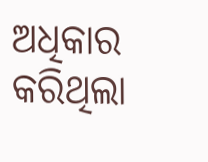ଅଧିକାର କରିଥିଲା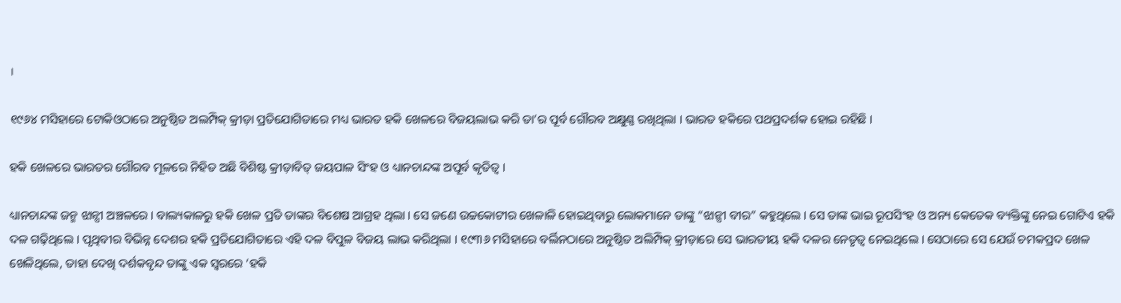।

୧୯୬୪ ମସିହାରେ ଟୋକିଓଠାରେ ଅନୁଷ୍ଠିତ ଅଲମ୍ପିକ୍ କ୍ରୀଡ଼ା ପ୍ରତିଯୋଗିତାରେ ମଧ୍ୟ ଭାରତ ହକି ଖେଳରେ ବିଜୟଲାଭ କରି ତା’ର ପୂର୍ବ ଗୌରବ ଅକ୍ଷୁଣ୍ଣ ରଖିଥିଲା । ଭାରତ ହକିରେ ପଥପ୍ରଦର୍ଶକ ହୋଇ ରହିଛି ।

ହକି ଖେଳରେ ଭାରତର ଗୌରବ ମୂଳରେ ନିହିତ ଅଛି ବିଶିଷ୍ଟ କ୍ରୀଡ଼ାବିତ୍ ଜୟପାଳ ସିଂହ ଓ ଧ୍ୟାନଚାନ୍ଦଙ୍କ ଅପୂର୍ବ କୃତିତ୍ୱ ।

ଧ୍ୟାନଚାନ୍ଦଙ୍କ ଜନ୍ମ ଝାନ୍ସୀ ଅଞ୍ଚଳରେ । ବାଲ୍ୟକାଳରୁ ହକି ଖେଳ ପ୍ରତି ତାଙ୍କର ବିଶେଷ ଆଗ୍ରହ ଥିଲା । ସେ ଜଣେ ଉଚ୍ଚକୋଟୀର ଖେଳାଳି ହୋଇଥିବାରୁ ଲୋକମାନେ ତାଙ୍କୁ “ଝାନ୍ସୀ ବୀର” କହୁଥିଲେ । ସେ ତାଙ୍କ ଭାଇ ରୂପସିଂହ ଓ ଅନ୍ୟ କେତେକ ବ୍ୟକ୍ତିଙ୍କୁ ନେଇ ଗୋଟିଏ ହକି ଦଳ ଗଢ଼ିଥିଲେ । ପୃଥିବୀର ବିଭିନ୍ନ ଦେଶର ହକି ପ୍ରତିଯୋଗିତାରେ ଏହି ଦଳ ବିପୁଳ ବିଜୟ ଲାଭ କରିଥିଲା । ୧୯୩୬ ମସିହାରେ ବର୍ଲିନଠାରେ ଅନୁଷ୍ଠିତ ଅଲିମ୍ପିକ୍ କ୍ରୀଡ଼ାରେ ସେ ଭାରତୀୟ ହକି ଦଳର ନେତୃତ୍ୱ ନେଇଥିଲେ । ସେଠାରେ ସେ ଯେଉଁ ଚମକପ୍ରଦ ଖେଳ ଖେଳିଥିଲେ, ତାହା ଦେଖି ଦର୍ଶକବୃନ୍ଦ ତାଙ୍କୁ ଏକ ସ୍ୱରରେ ‘ହକି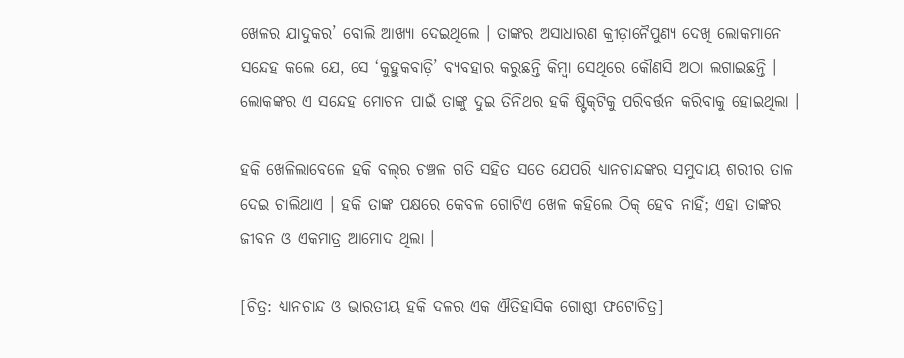ଖେଳର ଯାଦୁକର’ ବୋଲି ଆଖ୍ୟା ଦେଇଥିଲେ । ତାଙ୍କର ଅସାଧାରଣ କ୍ରୀଡ଼ାନୈପୁଣ୍ୟ ଦେଖି ଲୋକମାନେ ସନ୍ଦେହ କଲେ ଯେ, ସେ ‘କୁହୁକବାଡ଼ି’ ବ୍ୟବହାର କରୁଛନ୍ତି କିମ୍ବା ସେଥିରେ କୌଣସି ଅଠା ଲଗାଇଛନ୍ତି । ଲୋକଙ୍କର ଏ ସନ୍ଦେହ ମୋଚନ ପାଇଁ ତାଙ୍କୁ ଦୁଇ ତିନିଥର ହକି ଷ୍ଟିକ୍‌ଟିକୁ ପରିବର୍ତ୍ତନ କରିବାକୁ ହୋଇଥିଲା ।

ହକି ଖେଳିଲାବେଳେ ହକି ବଲ୍‌ର ଚଞ୍ଚଳ ଗତି ସହିତ ସତେ ଯେପରି ଧ୍ୟାନଚାନ୍ଦଙ୍କର ସମୁଦାୟ ଶରୀର ତାଳ ଦେଇ ଚାଲିଥାଏ । ହକି ତାଙ୍କ ପକ୍ଷରେ କେବଳ ଗୋଟିଏ ଖେଳ କହିଲେ ଠିକ୍ ହେବ ନାହିଁ; ଏହା ତାଙ୍କର ଜୀବନ ଓ ଏକମାତ୍ର ଆମୋଦ ଥିଲା ।

[ଚିତ୍ର: ଧ୍ୟାନଚାନ୍ଦ ଓ ଭାରତୀୟ ହକି ଦଳର ଏକ ଐତିହାସିକ ଗୋଷ୍ଠୀ ଫଟୋଚିତ୍ର]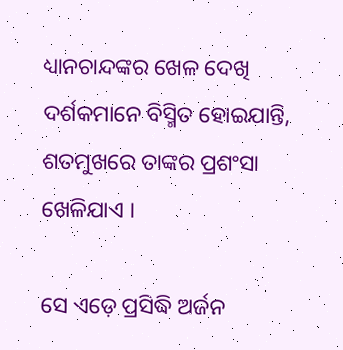ଧ୍ୟାନଚାନ୍ଦଙ୍କର ଖେଳ ଦେଖି ଦର୍ଶକମାନେ ବିସ୍ମିତ ହୋଇଯାନ୍ତି, ଶତମୁଖରେ ତାଙ୍କର ପ୍ରଶଂସା ଖେଳିଯାଏ ।

ସେ ଏଡ଼େ ପ୍ରସିଦ୍ଧି ଅର୍ଜନ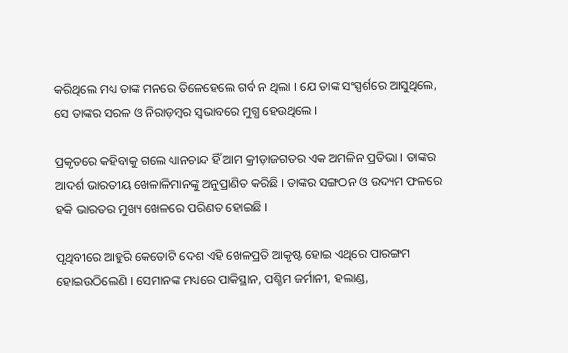କରିଥିଲେ ମଧ୍ୟ ତାଙ୍କ ମନରେ ତିଳେହେଲେ ଗର୍ବ ନ ଥିଲା । ଯେ ତାଙ୍କ ସଂସ୍ପର୍ଶରେ ଆସୁଥିଲେ, ସେ ତାଙ୍କର ସରଳ ଓ ନିରାଡ଼ମ୍ବର ସ୍ୱଭାବରେ ମୁଗ୍ଧ ହେଉଥିଲେ ।

ପ୍ରକୃତରେ କହିବାକୁ ଗଲେ ଧ୍ୟାନଚାନ୍ଦ ହିଁ ଆମ କ୍ରୀଡ଼ାଜଗତର ଏକ ଅମଳିନ ପ୍ରତିଭା । ତାଙ୍କର ଆଦର୍ଶ ଭାରତୀୟ ଖେଳାଳିମାନଙ୍କୁ ଅନୁପ୍ରାଣିତ କରିଛି । ତାଙ୍କର ସଙ୍ଗଠନ ଓ ଉଦ୍ୟମ ଫଳରେ ହକି ଭାରତର ମୁଖ୍ୟ ଖେଳରେ ପରିଣତ ହୋଇଛି ।

ପୃଥିବୀରେ ଆହୁରି କେତୋଟି ଦେଶ ଏହି ଖେଳପ୍ରତି ଆକୃଷ୍ଟ ହୋଇ ଏଥିରେ ପାରଙ୍ଗମ ହୋଇଉଠିଲେଣି । ସେମାନଙ୍କ ମଧ୍ୟରେ ପାକିସ୍ଥାନ, ପଶ୍ଚିମ ଜର୍ମାନୀ, ହଲାଣ୍ଡ,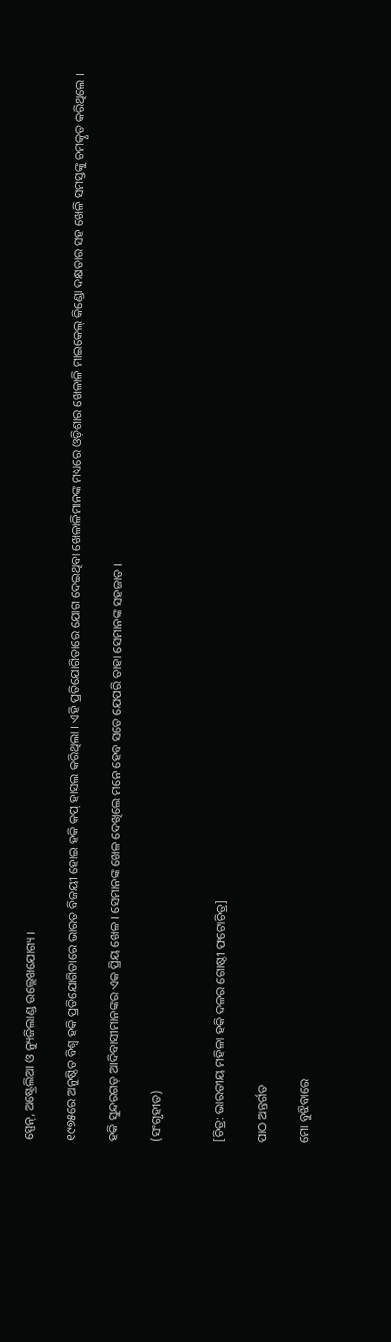ସ୍ପେନ୍, ଅଷ୍ଟ୍ରେଲିଆ ଓ ନ୍ୟୁଜିଲାଣ୍ଡ ଉଲ୍ଲେଖଯୋଗ୍ୟ ।

୧୯୭୫ରେ ଅନୁଷ୍ଠିତ ବିଶ୍ୱ ହକି ପ୍ରତିଯୋଗିତାରେ ଭାରତ ବିଜୟୀ ହୋଇ ହକି କପ୍ ହାସଲ କରିଥିଲା । ଏହି ପ୍ରତିଯୋଗିତାରେ ଯୋଗ ଦେଇଥିବା ଖେଳାଳିମାନଙ୍କ ମଧ୍ୟରେ ଓଡ଼ିଶାର ଖେଳାଳି ମାଇକେଲ୍ କିଣ୍ଡୋ ଦକ୍ଷତାର ସହ ଖେଳି ସମସ୍ତଙ୍କୁ ଚମତ୍କୃତ କରିଥିଲେ ।

ହକି ସୁନ୍ଦରଗଡ଼ ଆଦିବାସୀମାନଙ୍କର ଏକ ପ୍ରିୟ ଖେଳ । ସେମାନଙ୍କ ଖେଳ ଦେଖିଲେ ମନେ ହେବ ସତେ ଯେପରି ତାହା ସେମାନଙ୍କ ସହଜାତ ।

(ସଂଗୃହୀତ)


[ଚିତ୍ର: ଭାରତୀୟ ମହିଳା ହକି ଦଳର ଗୋଷ୍ଠୀ ଫଟୋଚିତ୍ର]

ପାଠ ଅନ୍ତର୍ଗତ

ମୋ ବୁଝିବାରେ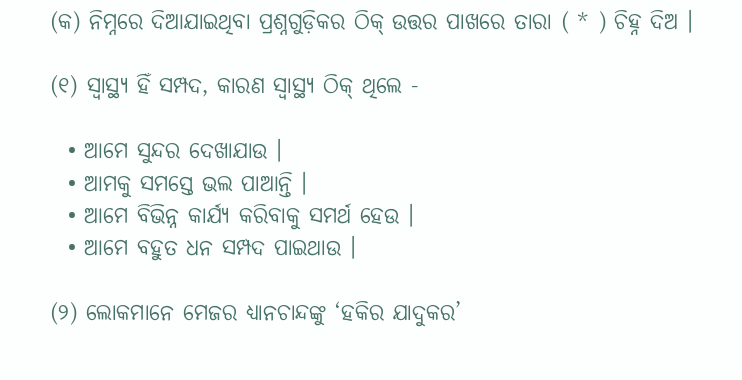(କ) ନିମ୍ନରେ ଦିଆଯାଇଥିବା ପ୍ରଶ୍ନଗୁଡ଼ିକର ଠିକ୍ ଉତ୍ତର ପାଖରେ ତାରା ( * ) ଚିହ୍ନ ଦିଅ ।

(୧) ସ୍ୱାସ୍ଥ୍ୟ ହିଁ ସମ୍ପଦ, କାରଣ ସ୍ୱାସ୍ଥ୍ୟ ଠିକ୍ ଥିଲେ -

  • ଆମେ ସୁନ୍ଦର ଦେଖାଯାଉ ।
  • ଆମକୁ ସମସ୍ତେ ଭଲ ପାଆନ୍ତି ।
  • ଆମେ ବିଭିନ୍ନ କାର୍ଯ୍ୟ କରିବାକୁ ସମର୍ଥ ହେଉ ।
  • ଆମେ ବହୁତ ଧନ ସମ୍ପଦ ପାଇଥାଉ ।

(୨) ଲୋକମାନେ ମେଜର ଧ୍ୟାନଚାନ୍ଦଙ୍କୁ ‘ହକିର ଯାଦୁକର’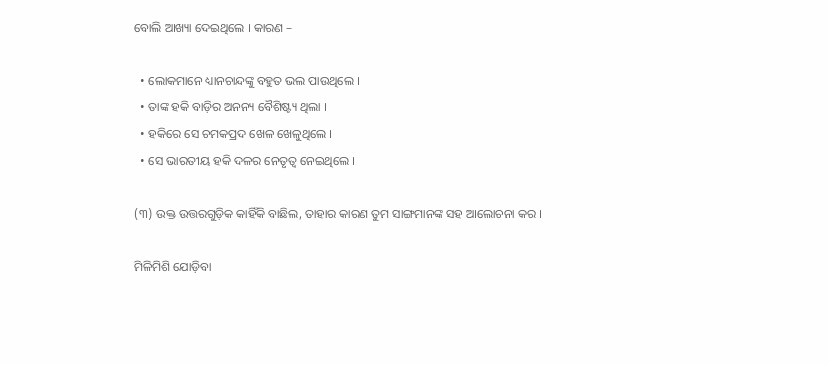ବୋଲି ଆଖ୍ୟା ଦେଇଥିଲେ । କାରଣ –

  • ଲୋକମାନେ ଧ୍ୟାନଚାନ୍ଦଙ୍କୁ ବହୁତ ଭଲ ପାଉଥିଲେ ।
  • ତାଙ୍କ ହକି ବାଡ଼ିର ଅନନ୍ୟ ବୈଶିଷ୍ଟ୍ୟ ଥିଲା ।
  • ହକିରେ ସେ ଚମକପ୍ରଦ ଖେଳ ଖେଳୁଥିଲେ ।
  • ସେ ଭାରତୀୟ ହକି ଦଳର ନେତୃତ୍ୱ ନେଇଥିଲେ ।

(୩) ଉକ୍ତ ଉତ୍ତରଗୁଡ଼ିକ କାହିଁକି ବାଛିଲ, ତାହାର କାରଣ ତୁମ ସାଙ୍ଗମାନଙ୍କ ସହ ଆଲୋଚନା କର ।

ମିଳିମିଶି ଯୋଡ଼ିବା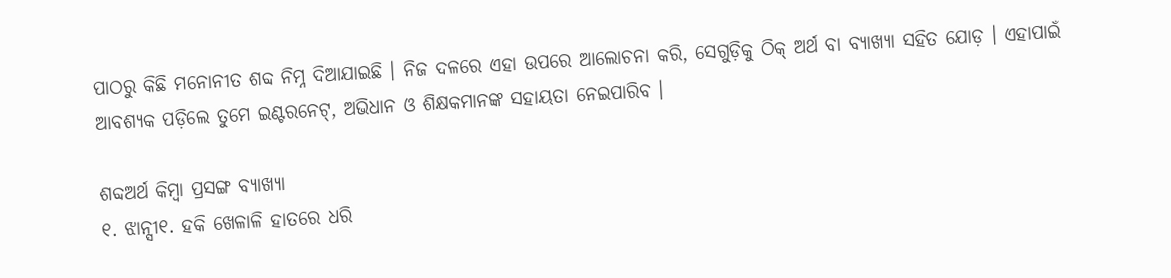ପାଠରୁ କିଛି ମନୋନୀତ ଶବ୍ଦ ନିମ୍ନ ଦିଆଯାଇଛି । ନିଜ ଦଳରେ ଏହା ଉପରେ ଆଲୋଚନା କରି, ସେଗୁଡ଼ିକୁ ଠିକ୍ ଅର୍ଥ ବା ବ୍ୟାଖ୍ୟା ସହିତ ଯୋଡ଼ । ଏହାପାଇଁ ଆବଶ୍ୟକ ପଡ଼ିଲେ ତୁମେ ଇଣ୍ଟରନେଟ୍, ଅଭିଧାନ ଓ ଶିକ୍ଷକମାନଙ୍କ ସହାୟତା ନେଇପାରିବ ।

ଶବ୍ଦଅର୍ଥ କିମ୍ବା ପ୍ରସଙ୍ଗ ବ୍ୟାଖ୍ୟା
୧. ଝାନ୍ସୀ୧. ହକି ଖେଳାଳି ହାତରେ ଧରି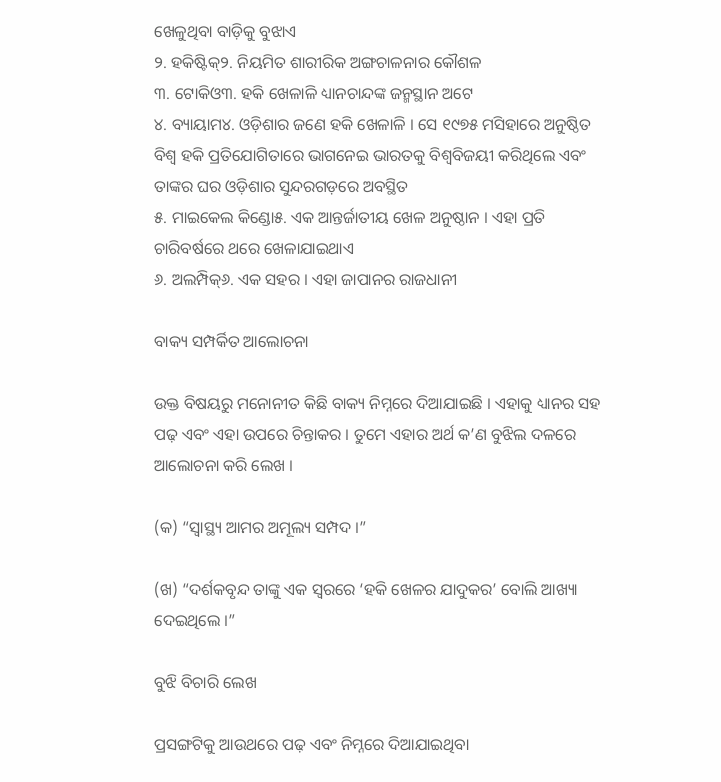ଖେଳୁଥିବା ବାଡ଼ିକୁ ବୁଝାଏ
୨. ହକିଷ୍ଟିକ୍୨. ନିୟମିତ ଶାରୀରିକ ଅଙ୍ଗଚାଳନାର କୌଶଳ
୩. ଟୋକିଓ୩. ହକି ଖେଳାଳି ଧ୍ୟାନଚାନ୍ଦଙ୍କ ଜନ୍ମସ୍ଥାନ ଅଟେ
୪. ବ୍ୟାୟାମ୪. ଓଡ଼ିଶାର ଜଣେ ହକି ଖେଳାଳି । ସେ ୧୯୭୫ ମସିହାରେ ଅନୁଷ୍ଠିତ ବିଶ୍ୱ ହକି ପ୍ରତିଯୋଗିତାରେ ଭାଗନେଇ ଭାରତକୁ ବିଶ୍ୱବିଜୟୀ କରିଥିଲେ ଏବଂ ତାଙ୍କର ଘର ଓଡ଼ିଶାର ସୁନ୍ଦରଗଡ଼ରେ ଅବସ୍ଥିତ
୫. ମାଇକେଲ କିଣ୍ଡୋ୫. ଏକ ଆନ୍ତର୍ଜାତୀୟ ଖେଳ ଅନୁଷ୍ଠାନ । ଏହା ପ୍ରତି ଚାରିବର୍ଷରେ ଥରେ ଖେଳାଯାଇଥାଏ
୬. ଅଲମ୍ପିକ୍୬. ଏକ ସହର । ଏହା ଜାପାନର ରାଜଧାନୀ

ବାକ୍ୟ ସମ୍ପର୍କିତ ଆଲୋଚନା

ଉକ୍ତ ବିଷୟରୁ ମନୋନୀତ କିଛି ବାକ୍ୟ ନିମ୍ନରେ ଦିଆଯାଇଛି । ଏହାକୁ ଧ୍ୟାନର ସହ ପଢ଼ ଏବଂ ଏହା ଉପରେ ଚିନ୍ତାକର । ତୁମେ ଏହାର ଅର୍ଥ କ’ଣ ବୁଝିଲ ଦଳରେ ଆଲୋଚନା କରି ଲେଖ ।

(କ) “ସ୍ୱାସ୍ଥ୍ୟ ଆମର ଅମୂଲ୍ୟ ସମ୍ପଦ ।”

(ଖ) “ଦର୍ଶକବୃନ୍ଦ ତାଙ୍କୁ ଏକ ସ୍ୱରରେ ‘ହକି ଖେଳର ଯାଦୁକର’ ବୋଲି ଆଖ୍ୟା ଦେଇଥିଲେ ।”

ବୁଝି ବିଚାରି ଲେଖ

ପ୍ରସଙ୍ଗଟିକୁ ଆଉଥରେ ପଢ଼ ଏବଂ ନିମ୍ନରେ ଦିଆଯାଇଥିବା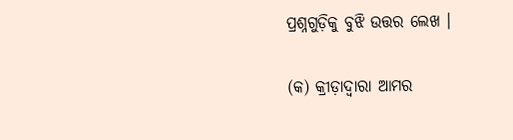ପ୍ରଶ୍ନଗୁଡ଼ିକୁ ବୁଝି ଉତ୍ତର ଲେଖ ।

(କ) କ୍ରୀଡ଼ାଦ୍ୱାରା ଆମର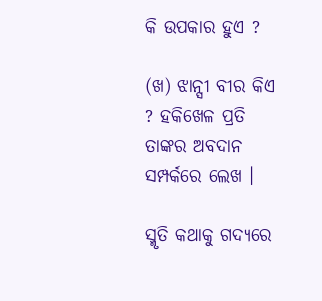କି ଉପକାର ହୁଏ ?

(ଖ) ଝାନ୍ସୀ ବୀର କିଏ ? ହକିଖେଳ ପ୍ରତି ତାଙ୍କର ଅବଦାନ ସମ୍ପର୍କରେ ଲେଖ ।

ସ୍ମୃତି କଥାକୁ ଗଦ୍ୟରେ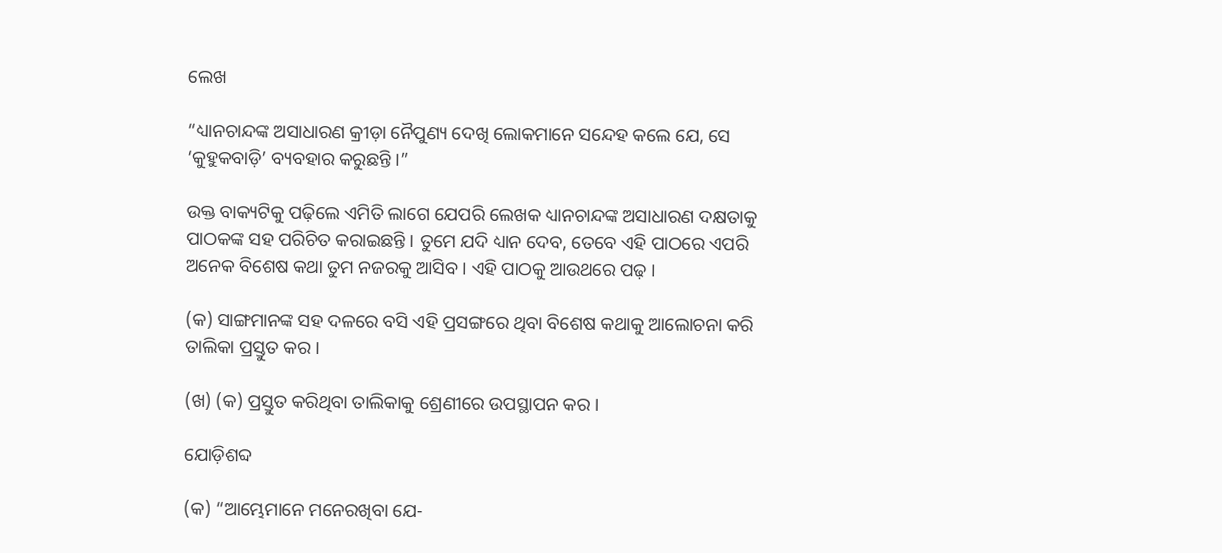ଲେଖ

“ଧ୍ୟାନଚାନ୍ଦଙ୍କ ଅସାଧାରଣ କ୍ରୀଡ଼ା ନୈପୁଣ୍ୟ ଦେଖି ଲୋକମାନେ ସନ୍ଦେହ କଲେ ଯେ, ସେ ‘କୁହୁକବାଡ଼ି’ ବ୍ୟବହାର କରୁଛନ୍ତି ।”

ଉକ୍ତ ବାକ୍ୟଟିକୁ ପଢ଼ିଲେ ଏମିତି ଲାଗେ ଯେପରି ଲେଖକ ଧ୍ୟାନଚାନ୍ଦଙ୍କ ଅସାଧାରଣ ଦକ୍ଷତାକୁ ପାଠକଙ୍କ ସହ ପରିଚିତ କରାଇଛନ୍ତି । ତୁମେ ଯଦି ଧ୍ୟାନ ଦେବ, ତେବେ ଏହି ପାଠରେ ଏପରି ଅନେକ ବିଶେଷ କଥା ତୁମ ନଜରକୁ ଆସିବ । ଏହି ପାଠକୁ ଆଉଥରେ ପଢ଼ ।

(କ) ସାଙ୍ଗମାନଙ୍କ ସହ ଦଳରେ ବସି ଏହି ପ୍ରସଙ୍ଗରେ ଥିବା ବିଶେଷ କଥାକୁ ଆଲୋଚନା କରି ତାଲିକା ପ୍ରସ୍ତୁତ କର ।

(ଖ) (କ) ପ୍ରସ୍ତୁତ କରିଥିବା ତାଲିକାକୁ ଶ୍ରେଣୀରେ ଉପସ୍ଥାପନ କର ।

ଯୋଡ଼ିଶବ୍ଦ

(କ) “ଆମ୍ଭେମାନେ ମନେରଖିବା ଯେ-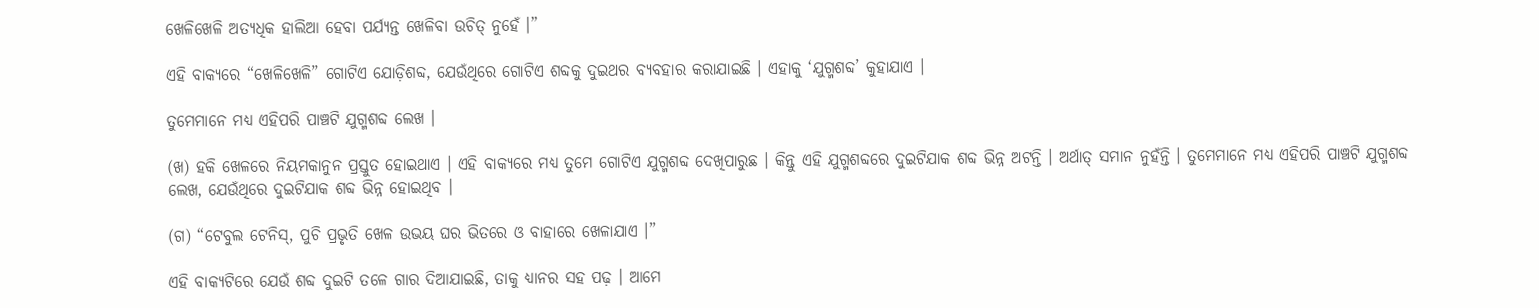ଖେଳିଖେଳି ଅତ୍ୟଧିକ ହାଲିଆ ହେବା ପର୍ଯ୍ୟନ୍ତ ଖେଳିବା ଉଚିତ୍ ନୁହେଁ ।”

ଏହି ବାକ୍ୟରେ “ଖେଳିଖେଳି” ଗୋଟିଏ ଯୋଡ଼ିଶବ୍ଦ, ଯେଉଁଥିରେ ଗୋଟିଏ ଶବ୍ଦକୁ ଦୁଇଥର ବ୍ୟବହାର କରାଯାଇଛି । ଏହାକୁ ‘ଯୁଗ୍ମଶବ୍ଦ’ କୁହାଯାଏ ।

ତୁମେମାନେ ମଧ୍ୟ ଏହିପରି ପାଞ୍ଚଟି ଯୁଗ୍ମଶବ୍ଦ ଲେଖ ।

(ଖ) ହକି ଖେଳରେ ନିୟମକାନୁନ ପ୍ରସ୍ତୁତ ହୋଇଥାଏ । ଏହି ବାକ୍ୟରେ ମଧ୍ୟ ତୁମେ ଗୋଟିଏ ଯୁଗ୍ମଶବ୍ଦ ଦେଖିପାରୁଛ । କିନ୍ତୁ ଏହି ଯୁଗ୍ମଶବ୍ଦରେ ଦୁଇଟିଯାକ ଶବ୍ଦ ଭିନ୍ନ ଅଟନ୍ତି । ଅର୍ଥାତ୍ ସମାନ ନୁହଁନ୍ତି । ତୁମେମାନେ ମଧ୍ୟ ଏହିପରି ପାଞ୍ଚଟି ଯୁଗ୍ମଶବ୍ଦ ଲେଖ, ଯେଉଁଥିରେ ଦୁଇଟିଯାକ ଶବ୍ଦ ଭିନ୍ନ ହୋଇଥିବ ।

(ଗ) “ଟେବୁଲ ଟେନିସ୍, ପୁଚି ପ୍ରଭୃତି ଖେଳ ଉଭୟ ଘର ଭିତରେ ଓ ବାହାରେ ଖେଳାଯାଏ ।”

ଏହି ବାକ୍ୟଟିରେ ଯେଉଁ ଶବ୍ଦ ଦୁଇଟି ତଳେ ଗାର ଦିଆଯାଇଛି, ତାକୁ ଧ୍ୟାନର ସହ ପଢ଼ । ଆମେ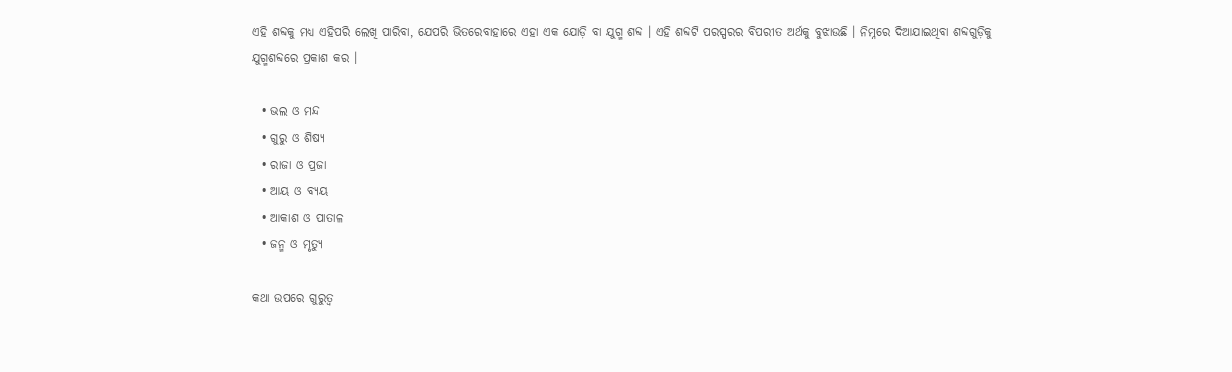ଏହି ଶବ୍ଦକୁ ମଧ୍ୟ ଏହିପରି ଲେଖି ପାରିବା, ଯେପରି ଭିତରେବାହାରେ ଏହା ଏକ ଯୋଡ଼ି ବା ଯୁଗ୍ମ ଶବ୍ଦ । ଏହି ଶବ୍ଦଟି ପରସ୍ପରର ବିପରୀତ ଅର୍ଥକୁ ବୁଝାଉଛି । ନିମ୍ନରେ ଦିଆଯାଇଥିବା ଶବ୍ଦଗୁଡ଼ିକୁ ଯୁଗ୍ମଶବ୍ଦରେ ପ୍ରକାଶ କର ।

  • ଭଲ ଓ ମନ୍ଦ
  • ଗୁରୁ ଓ ଶିଷ୍ୟ
  • ରାଜା ଓ ପ୍ରଜା
  • ଆୟ ଓ ବ୍ୟୟ
  • ଆକାଶ ଓ ପାତାଳ
  • ଜନ୍ମ ଓ ମୃତ୍ୟୁ

କଥା ଉପରେ ଗୁରୁତ୍ୱ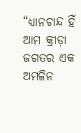“ଧ୍ୟାନଚାନ୍ଦ ହିଁ ଆମ କ୍ରୀଡ଼ା ଜଗତର ଏକ ଅମଳିନ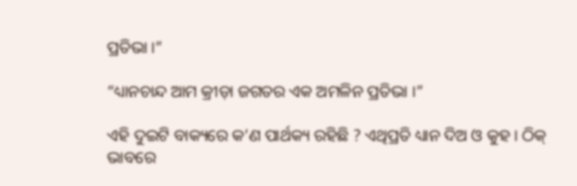ପ୍ରତିଭା ।”

“ଧ୍ୟାନଚାନ୍ଦ ଆମ କ୍ରୀଡ଼ା ଜଗତର ଏକ ଅମଳିନ ପ୍ରତିଭା ।”

ଏହି ଦୁଇଟି ବାକ୍ୟରେ କ’ଣ ପାର୍ଥକ୍ୟ ରହିଛି ? ଏଥିପ୍ରତି ଧ୍ୟାନ ଦିଅ ଓ କୁହ । ଠିକ୍ ଭାବରେ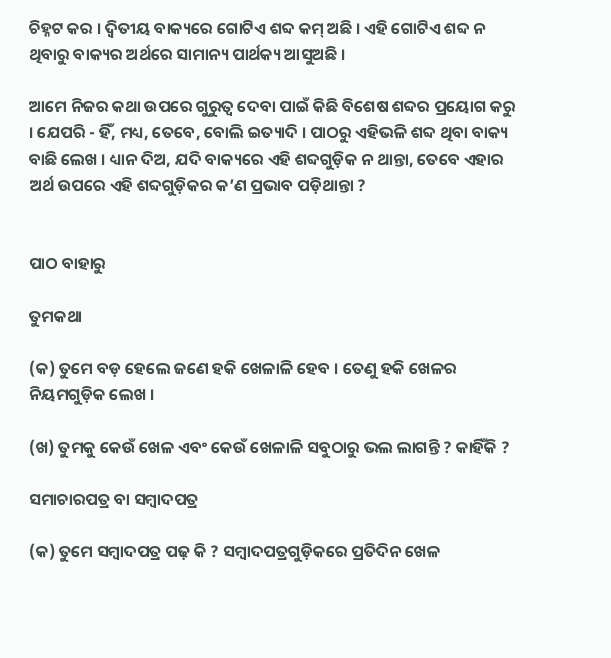ଚିହ୍ନଟ କର । ଦ୍ୱିତୀୟ ବାକ୍ୟରେ ଗୋଟିଏ ଶବ୍ଦ କମ୍ ଅଛି । ଏହି ଗୋଟିଏ ଶବ୍ଦ ନ ଥିବାରୁ ବାକ୍ୟର ଅର୍ଥରେ ସାମାନ୍ୟ ପାର୍ଥକ୍ୟ ଆସୁଅଛି ।

ଆମେ ନିଜର କଥା ଉପରେ ଗୁରୁତ୍ୱ ଦେବା ପାଇଁ କିଛି ବିଶେଷ ଶବ୍ଦର ପ୍ରୟୋଗ କରୁ । ଯେପରି - ହିଁ, ମଧ୍ୟ, ତେବେ, ବୋଲି ଇତ୍ୟାଦି । ପାଠରୁ ଏହିଭଳି ଶବ୍ଦ ଥିବା ବାକ୍ୟ ବାଛି ଲେଖ । ଧ୍ୟାନ ଦିଅ, ଯଦି ବାକ୍ୟରେ ଏହି ଶବ୍ଦଗୁଡ଼ିକ ନ ଥାନ୍ତା, ତେବେ ଏହାର ଅର୍ଥ ଉପରେ ଏହି ଶବ୍ଦଗୁଡ଼ିକର କ’ଣ ପ୍ରଭାବ ପଡ଼ିଥାନ୍ତା ?


ପାଠ ବାହାରୁ

ତୁମକଥା

(କ) ତୁମେ ବଡ଼ ହେଲେ ଜଣେ ହକି ଖେଳାଳି ହେବ । ତେଣୁ ହକି ଖେଳର ନିୟମଗୁଡ଼ିକ ଲେଖ ।

(ଖ) ତୁମକୁ କେଉଁ ଖେଳ ଏବଂ କେଉଁ ଖେଳାଳି ସବୁଠାରୁ ଭଲ ଲାଗନ୍ତି ? କାହିଁକି ?

ସମାଚାରପତ୍ର ବା ସମ୍ବାଦପତ୍ର

(କ) ତୁମେ ସମ୍ବାଦପତ୍ର ପଢ଼ କି ? ସମ୍ବାଦପତ୍ରଗୁଡ଼ିକରେ ପ୍ରତିଦିନ ଖେଳ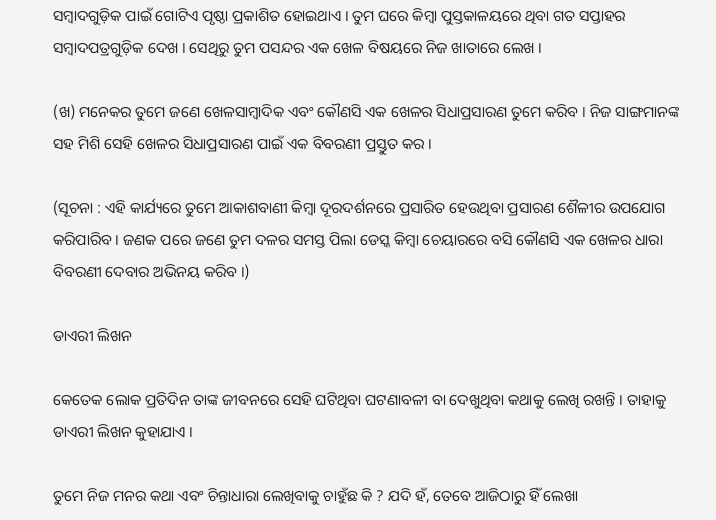ସମ୍ବାଦଗୁଡ଼ିକ ପାଇଁ ଗୋଟିଏ ପୃଷ୍ଠା ପ୍ରକାଶିତ ହୋଇଥାଏ । ତୁମ ଘରେ କିମ୍ବା ପୁସ୍ତକାଳୟରେ ଥିବା ଗତ ସପ୍ତାହର ସମ୍ବାଦପତ୍ରଗୁଡ଼ିକ ଦେଖ । ସେଥିରୁ ତୁମ ପସନ୍ଦର ଏକ ଖେଳ ବିଷୟରେ ନିଜ ଖାତାରେ ଲେଖ ।

(ଖ) ମନେକର ତୁମେ ଜଣେ ଖେଳସାମ୍ବାଦିକ ଏବଂ କୌଣସି ଏକ ଖେଳର ସିଧାପ୍ରସାରଣ ତୁମେ କରିବ । ନିଜ ସାଙ୍ଗମାନଙ୍କ ସହ ମିଶି ସେହି ଖେଳର ସିଧାପ୍ରସାରଣ ପାଇଁ ଏକ ବିବରଣୀ ପ୍ରସ୍ତୁତ କର ।

(ସୂଚନା : ଏହି କାର୍ଯ୍ୟରେ ତୁମେ ଆକାଶବାଣୀ କିମ୍ବା ଦୂରଦର୍ଶନରେ ପ୍ରସାରିତ ହେଉଥିବା ପ୍ରସାରଣ ଶୈଳୀର ଉପଯୋଗ କରିପାରିବ । ଜଣକ ପରେ ଜଣେ ତୁମ ଦଳର ସମସ୍ତ ପିଲା ଡେସ୍କ କିମ୍ବା ଚେୟାରରେ ବସି କୌଣସି ଏକ ଖେଳର ଧାରା ବିବରଣୀ ଦେବାର ଅଭିନୟ କରିବ ।)

ଡାଏରୀ ଲିଖନ

କେତେକ ଲୋକ ପ୍ରତିଦିନ ତାଙ୍କ ଜୀବନରେ ସେହି ଘଟିଥିବା ଘଟଣାବଳୀ ବା ଦେଖୁଥିବା କଥାକୁ ଲେଖି ରଖନ୍ତି । ତାହାକୁ ଡାଏରୀ ଲିଖନ କୁହାଯାଏ ।

ତୁମେ ନିଜ ମନର କଥା ଏବଂ ଚିନ୍ତାଧାରା ଲେଖିବାକୁ ଚାହୁଁଛ କି ? ଯଦି ହଁ, ତେବେ ଆଜିଠାରୁ ହିଁ ଲେଖା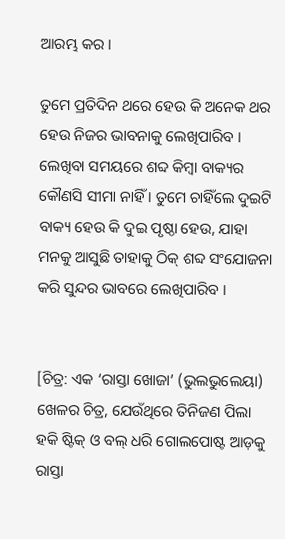ଆରମ୍ଭ କର ।

ତୁମେ ପ୍ରତିଦିନ ଥରେ ହେଉ କି ଅନେକ ଥର ହେଉ ନିଜର ଭାବନାକୁ ଲେଖିପାରିବ । ଲେଖିବା ସମୟରେ ଶବ୍ଦ କିମ୍ବା ବାକ୍ୟର କୌଣସି ସୀମା ନାହିଁ । ତୁମେ ଚାହିଁଲେ ଦୁଇଟି ବାକ୍ୟ ହେଉ କି ଦୁଇ ପୃଷ୍ଠା ହେଉ, ଯାହା ମନକୁ ଆସୁଛି ତାହାକୁ ଠିକ୍ ଶବ୍ଦ ସଂଯୋଜନା କରି ସୁନ୍ଦର ଭାବରେ ଲେଖିପାରିବ ।


[ଚିତ୍ର: ଏକ ‘ରାସ୍ତା ଖୋଜା’ (ଭୁଲଭୁଲେୟା) ଖେଳର ଚିତ୍ର, ଯେଉଁଥିରେ ତିନିଜଣ ପିଲା ହକି ଷ୍ଟିକ୍ ଓ ବଲ୍ ଧରି ଗୋଲପୋଷ୍ଟ ଆଡ଼କୁ ରାସ୍ତା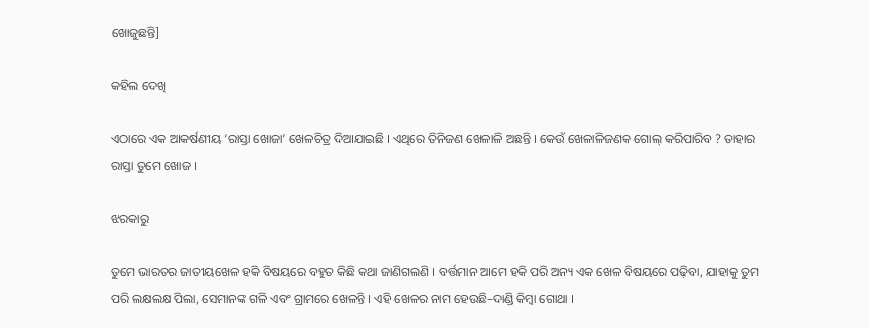ଖୋଜୁଛନ୍ତି]

କହିଲ ଦେଖି

ଏଠାରେ ଏକ ଆକର୍ଷଣୀୟ ‘ରାସ୍ତା ଖୋଜା’ ଖେଳଚିତ୍ର ଦିଆଯାଇଛି । ଏଥିରେ ତିନିଜଣ ଖେଳାଳି ଅଛନ୍ତି । କେଉଁ ଖେଳାଳିଜଣକ ଗୋଲ୍ କରିପାରିବ ? ତାହାର ରାସ୍ତା ତୁମେ ଖୋଜ ।

ଝରକାରୁ

ତୁମେ ଭାରତର ଜାତୀୟଖେଳ ହକି ବିଷୟରେ ବହୁତ କିଛି କଥା ଜାଣିଗଲଣି । ବର୍ତ୍ତମାନ ଆମେ ହକି ପରି ଅନ୍ୟ ଏକ ଖେଳ ବିଷୟରେ ପଢ଼ିବା, ଯାହାକୁ ତୁମ ପରି ଲକ୍ଷଲକ୍ଷ ପିଲା, ସେମାନଙ୍କ ଗଳି ଏବଂ ଗ୍ରାମରେ ଖେଳନ୍ତି । ଏହି ଖେଳର ନାମ ହେଉଛି–ଦାଣ୍ଡି କିମ୍ବା ଗୋଥା ।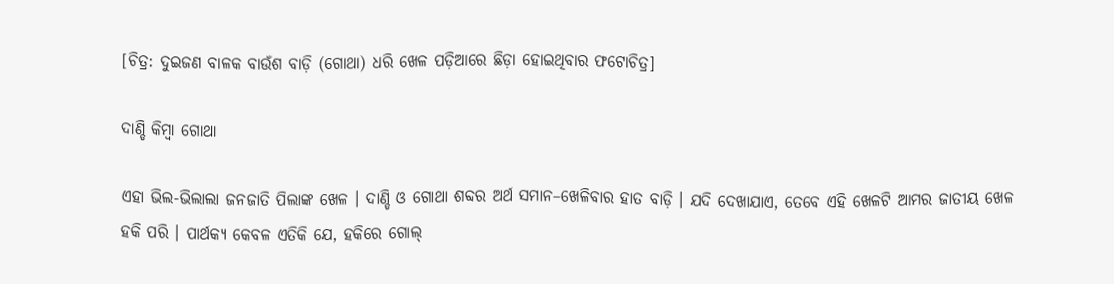[ଚିତ୍ର: ଦୁଇଜଣ ବାଳକ ବାଉଁଶ ବାଡ଼ି (ଗୋଥା) ଧରି ଖେଳ ପଡ଼ିଆରେ ଛିଡ଼ା ହୋଇଥିବାର ଫଟୋଚିତ୍ର]

ଦାଣ୍ଡି କିମ୍ବା ଗୋଥା

ଏହା ଭିଲ-ଭିଲାଲା ଜନଜାତି ପିଲାଙ୍କ ଖେଳ । ଦାଣ୍ଡି ଓ ଗୋଥା ଶବ୍ଦର ଅର୍ଥ ସମାନ–ଖେଳିବାର ହାତ ବାଡ଼ି । ଯଦି ଦେଖାଯାଏ, ତେବେ ଏହି ଖେଳଟି ଆମର ଜାତୀୟ ଖେଳ ହକି ପରି । ପାର୍ଥକ୍ୟ କେବଳ ଏତିକି ଯେ, ହକିରେ ଗୋଲ୍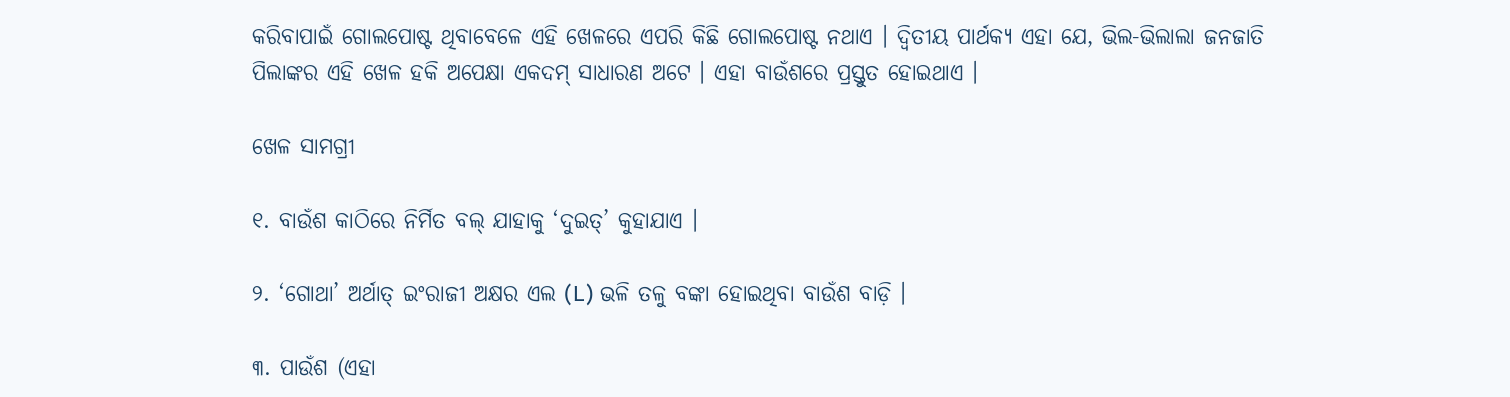କରିବାପାଇଁ ଗୋଲପୋଷ୍ଟ ଥିବାବେଳେ ଏହି ଖେଳରେ ଏପରି କିଛି ଗୋଲପୋଷ୍ଟ ନଥାଏ । ଦ୍ୱିତୀୟ ପାର୍ଥକ୍ୟ ଏହା ଯେ, ଭିଲ-ଭିଲାଲା ଜନଜାତି ପିଲାଙ୍କର ଏହି ଖେଳ ହକି ଅପେକ୍ଷା ଏକଦମ୍ ସାଧାରଣ ଅଟେ । ଏହା ବାଉଁଶରେ ପ୍ରସ୍ତୁତ ହୋଇଥାଏ ।

ଖେଳ ସାମଗ୍ରୀ

୧. ବାଉଁଶ କାଠିରେ ନିର୍ମିତ ବଲ୍‌ ଯାହାକୁ ‘ଦୁଇତ୍’ କୁହାଯାଏ ।

୨. ‘ଗୋଥା’ ଅର୍ଥାତ୍ ଇଂରାଜୀ ଅକ୍ଷର ଏଲ (L) ଭଳି ତଳୁ ବଙ୍କା ହୋଇଥିବା ବାଉଁଶ ବାଡ଼ି ।

୩. ପାଉଁଶ (ଏହା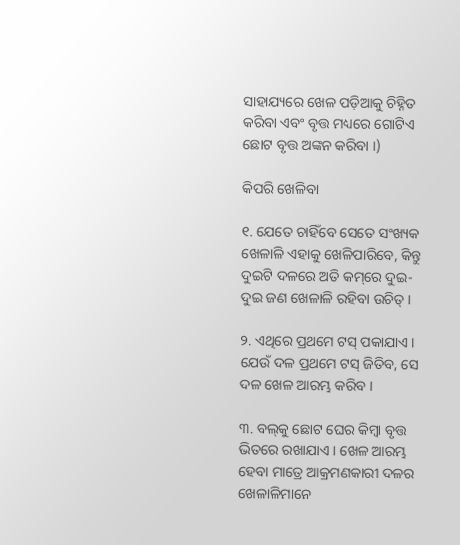ସାହାଯ୍ୟରେ ଖେଳ ପଡ଼ିଆକୁ ଚିହ୍ନିତ କରିବା ଏବଂ ବୃତ୍ତ ମଧ୍ୟରେ ଗୋଟିଏ ଛୋଟ ବୃତ୍ତ ଅଙ୍କନ କରିବା ।)

କିପରି ଖେଳିବା

୧. ଯେତେ ଚାହିଁବେ ସେତେ ସଂଖ୍ୟକ ଖେଳାଳି ଏହାକୁ ଖେଳିପାରିବେ, କିନ୍ତୁ ଦୁଇଟି ଦଳରେ ଅତି କମ୍‌ରେ ଦୁଇ-ଦୁଇ ଜଣ ଖେଳାଳି ରହିବା ଉଚିତ୍ ।

୨. ଏଥିରେ ପ୍ରଥମେ ଟସ୍ ପକାଯାଏ । ଯେଉଁ ଦଳ ପ୍ରଥମେ ଟସ୍ ଜିତିବ, ସେ ଦଳ ଖେଳ ଆରମ୍ଭ କରିବ ।

୩. ବଲ୍‌କୁ ଛୋଟ ଘେର କିମ୍ବା ବୃତ୍ତ ଭିତରେ ରଖାଯାଏ । ଖେଳ ଆରମ୍ଭ ହେବା ମାତ୍ରେ ଆକ୍ରମଣକାରୀ ଦଳର ଖେଳାଳିମାନେ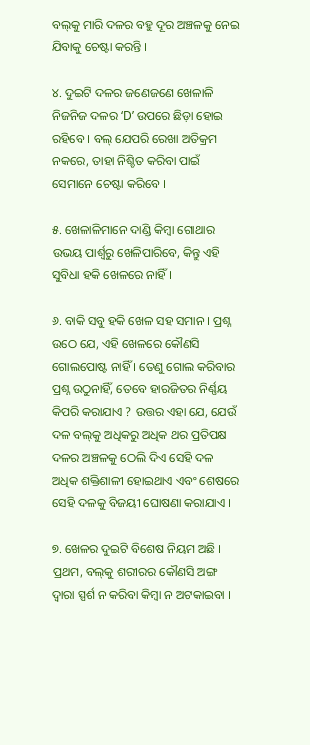ବଲ୍‌କୁ ମାରି ଦଳର ବହୁ ଦୂର ଅଞ୍ଚଳକୁ ନେଇ ଯିବାକୁ ଚେଷ୍ଟା କରନ୍ତି ।

୪. ଦୁଇଟି ଦଳର ଜଣେଜଣେ ଖେଳାଳି ନିଜନିଜ ଦଳର ‘D’ ଉପରେ ଛିଡ଼ା ହୋଇ ରହିବେ । ବଲ୍ ଯେପରି ରେଖା ଅତିକ୍ରମ ନକରେ, ତାହା ନିଶ୍ଚିତ କରିବା ପାଇଁ ସେମାନେ ଚେଷ୍ଟା କରିବେ ।

୫. ଖେଳାଳିମାନେ ଦାଣ୍ଡି କିମ୍ବା ଗୋଥାର ଉଭୟ ପାର୍ଶ୍ୱରୁ ଖେଳିପାରିବେ, କିନ୍ତୁ ଏହି ସୁବିଧା ହକି ଖେଳରେ ନାହିଁ ।

୬. ବାକି ସବୁ ହକି ଖେଳ ସହ ସମାନ । ପ୍ରଶ୍ନ ଉଠେ ଯେ, ଏହି ଖେଳରେ କୌଣସି ଗୋଲପୋଷ୍ଟ ନାହିଁ । ତେଣୁ ଗୋଲ କରିବାର ପ୍ରଶ୍ନ ଉଠୁନାହିଁ, ତେବେ ହାରଜିତର ନିର୍ଣ୍ଣୟ କିପରି କରାଯାଏ ? ଉତ୍ତର ଏହା ଯେ, ଯେଉଁ ଦଳ ବଲ୍‌କୁ ଅଧିକରୁ ଅଧିକ ଥର ପ୍ରତିପକ୍ଷ ଦଳର ଅଞ୍ଚଳକୁ ଠେଲି ଦିଏ ସେହି ଦଳ ଅଧିକ ଶକ୍ତିଶାଳୀ ହୋଇଥାଏ ଏବଂ ଶେଷରେ ସେହି ଦଳକୁ ବିଜୟୀ ଘୋଷଣା କରାଯାଏ ।

୭. ଖେଳର ଦୁଇଟି ବିଶେଷ ନିୟମ ଅଛି । ପ୍ରଥମ, ବଲ୍‌କୁ ଶରୀରର କୌଣସି ଅଙ୍ଗ ଦ୍ୱାରା ସ୍ପର୍ଶ ନ କରିବା କିମ୍ବା ନ ଅଟକାଇବା ।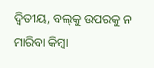ଦ୍ୱିତୀୟ, ବଲ୍‌କୁ ଉପରକୁ ନ ମାରିବା କିମ୍ବା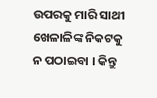ଉପରକୁ ମାରି ସାଥୀ ଖେଳାଳିଙ୍କ ନିକଟକୁ ନ ପଠାଇବା । କିନ୍ତୁ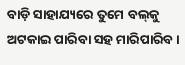ବାଡ଼ି ସାହାଯ୍ୟରେ ତୁମେ ବଲ୍‌କୁ ଅଟକାଇ ପାରିବା ସହ ମାରିପାରିବ ।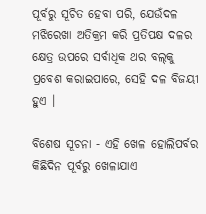ପୂର୍ବରୁ ସୂଚିତ ହେବା ପରି, ଯେଉଁଦଳ ମଝିରେଖା ଅତିକ୍ରମ କରି ପ୍ରତିପକ୍ଷ ଦଳର କ୍ଷେତ୍ର ଉପରେ ସର୍ବାଧିକ ଥର ବଲ୍‌କୁ ପ୍ରବେଶ କରାଇପାରେ, ସେହି ଦଳ ବିଜୟୀ ହୁଏ ।

ବିଶେଷ ସୂଚନା - ଏହି ଖେଳ ହୋଲିପର୍ବର କିଛିଦିନ ପୂର୍ବରୁ ଖେଳାଯାଏ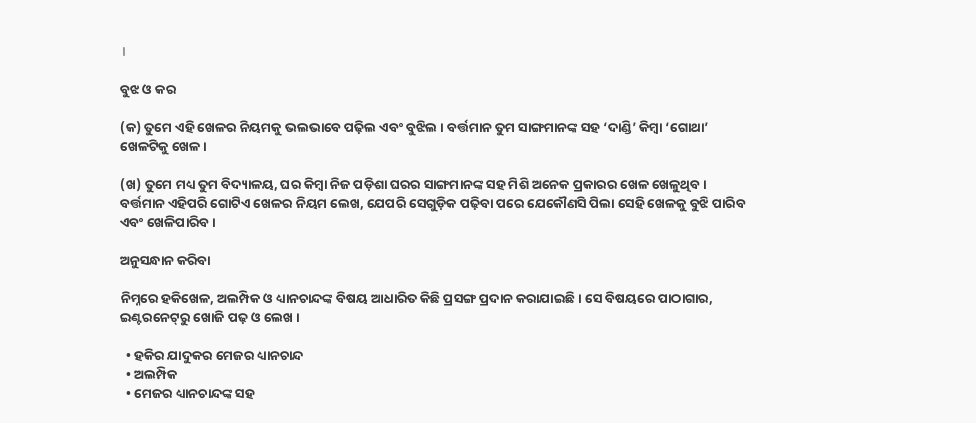।

ବୁଝ ଓ କର

(କ) ତୁମେ ଏହି ଖେଳର ନିୟମକୁ ଭଲଭାବେ ପଢ଼ିଲ ଏବଂ ବୁଝିଲ । ବର୍ତ୍ତମାନ ତୁମ ସାଙ୍ଗମାନଙ୍କ ସହ ‘ଦାଣ୍ଡି’ କିମ୍ବା ‘ଗୋଥା’ ଖେଳଟିକୁ ଖେଳ ।

(ଖ) ତୁମେ ମଧ୍ୟ ତୁମ ବିଦ୍ୟାଳୟ, ଘର କିମ୍ବା ନିଜ ପଡ଼ିଶା ଘରର ସାଙ୍ଗମାନଙ୍କ ସହ ମିଶି ଅନେକ ପ୍ରକାରର ଖେଳ ଖେଳୁଥିବ । ବର୍ତ୍ତମାନ ଏହିପରି ଗୋଟିଏ ଖେଳର ନିୟମ ଲେଖ, ଯେପରି ସେଗୁଡ଼ିକ ପଢ଼ିବା ପରେ ଯେକୌଣସି ପିଲା ସେହି ଖେଳକୁ ବୁଝି ପାରିବ ଏବଂ ଖେଳିପାରିବ ।

ଅନୁସନ୍ଧାନ କରିବା

ନିମ୍ନରେ ହକିଖେଳ, ଅଲମ୍ପିକ ଓ ଧ୍ୟାନଚାନ୍ଦଙ୍କ ବିଷୟ ଆଧାରିତ କିଛି ପ୍ରସଙ୍ଗ ପ୍ରଦାନ କରାଯାଇଛି । ସେ ବିଷୟରେ ପାଠାଗାର, ଇଣ୍ଟରନେଟ୍‌ରୁ ଖୋଜି ପଢ଼ ଓ ଲେଖ ।

  • ହକିର ଯାଦୁକର ମେଜର ଧ୍ୟାନଚାନ୍ଦ
  • ଅଲମ୍ପିକ
  • ମେଜର ଧ୍ୟାନଚାନ୍ଦଙ୍କ ସହ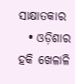ସାକ୍ଷାତକାର
  • ଓଡ଼ିଶାର ହକି ଖେଳାଳି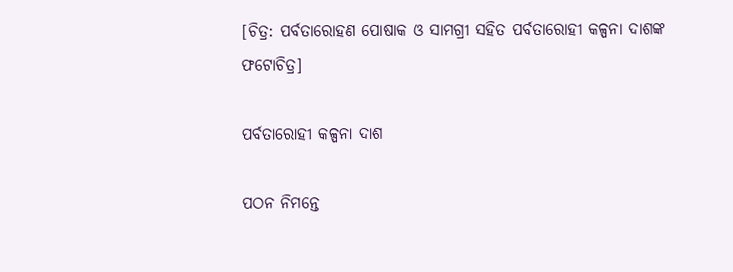[ଚିତ୍ର: ପର୍ବତାରୋହଣ ପୋଷାକ ଓ ସାମଗ୍ରୀ ସହିତ ପର୍ବତାରୋହୀ କଳ୍ପନା ଦାଶଙ୍କ ଫଟୋଚିତ୍ର]

ପର୍ବତାରୋହୀ କଳ୍ପନା ଦାଶ

ପଠନ ନିମନ୍ତେ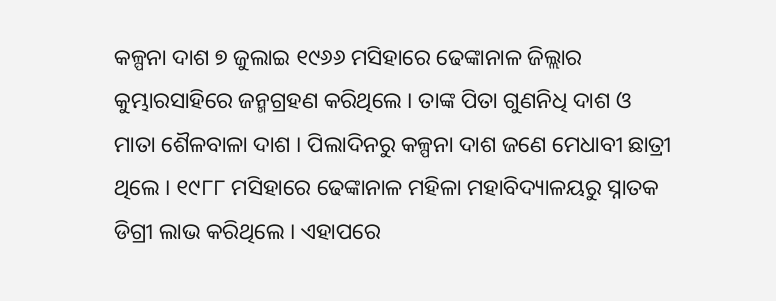କଳ୍ପନା ଦାଶ ୭ ଜୁଲାଇ ୧୯୬୬ ମସିହାରେ ଢେଙ୍କାନାଳ ଜିଲ୍ଲାର କୁମ୍ଭାରସାହିରେ ଜନ୍ମଗ୍ରହଣ କରିଥିଲେ । ତାଙ୍କ ପିତା ଗୁଣନିଧି ଦାଶ ଓ ମାତା ଶୈଳବାଳା ଦାଶ । ପିଲାଦିନରୁ କଳ୍ପନା ଦାଶ ଜଣେ ମେଧାବୀ ଛାତ୍ରୀ ଥିଲେ । ୧୯୮୮ ମସିହାରେ ଢେଙ୍କାନାଳ ମହିଳା ମହାବିଦ୍ୟାଳୟରୁ ସ୍ନାତକ ଡିଗ୍ରୀ ଲାଭ କରିଥିଲେ । ଏହାପରେ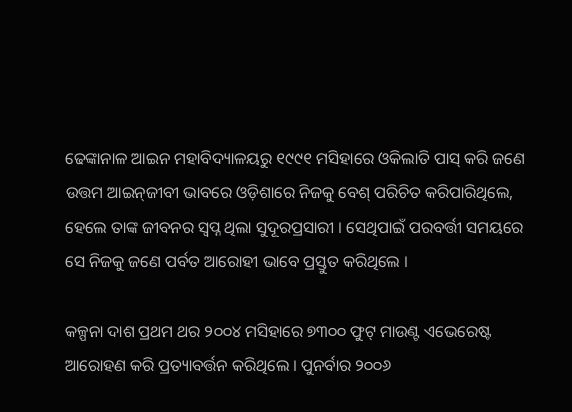ଢେଙ୍କାନାଳ ଆଇନ ମହାବିଦ୍ୟାଳୟରୁ ୧୯୯୧ ମସିହାରେ ଓକିଲାତି ପାସ୍ କରି ଜଣେ ଉତ୍ତମ ଆଇନ୍‌ଜୀବୀ ଭାବରେ ଓଡ଼ିଶାରେ ନିଜକୁ ବେଶ୍ ପରିଚିତ କରିପାରିଥିଲେ, ହେଲେ ତାଙ୍କ ଜୀବନର ସ୍ୱପ୍ନ ଥିଲା ସୁଦୂରପ୍ରସାରୀ । ସେଥିପାଇଁ ପରବର୍ତ୍ତୀ ସମୟରେ ସେ ନିଜକୁ ଜଣେ ପର୍ବତ ଆରୋହୀ ଭାବେ ପ୍ରସ୍ତୁତ କରିଥିଲେ ।

କଳ୍ପନା ଦାଶ ପ୍ରଥମ ଥର ୨୦୦୪ ମସିହାରେ ୭୩୦୦ ଫୁଟ୍ ମାଉଣ୍ଟ ଏଭେରେଷ୍ଟ ଆରୋହଣ କରି ପ୍ରତ୍ୟାବର୍ତ୍ତନ କରିଥିଲେ । ପୁନର୍ବାର ୨୦୦୬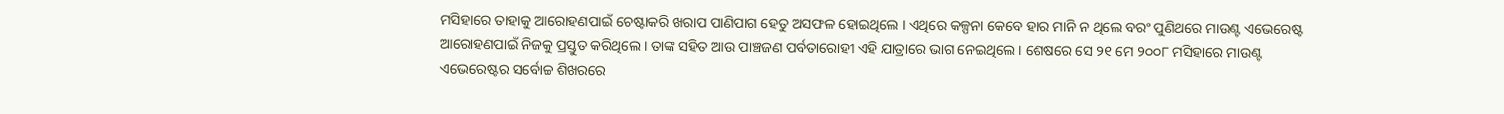ମସିହାରେ ତାହାକୁ ଆରୋହଣପାଇଁ ଚେଷ୍ଟାକରି ଖରାପ ପାଣିପାଗ ହେତୁ ଅସଫଳ ହୋଇଥିଲେ । ଏଥିରେ କଳ୍ପନା କେବେ ହାର ମାନି ନ ଥିଲେ ବରଂ ପୁଣିଥରେ ମାଉଣ୍ଟ ଏଭେରେଷ୍ଟ ଆରୋହଣପାଇଁ ନିଜକୁ ପ୍ରସ୍ତୁତ କରିଥିଲେ । ତାଙ୍କ ସହିତ ଆଉ ପାଞ୍ଚଜଣ ପର୍ବତାରୋହୀ ଏହି ଯାତ୍ରାରେ ଭାଗ ନେଇଥିଲେ । ଶେଷରେ ସେ ୨୧ ମେ ୨୦୦୮ ମସିହାରେ ମାଉଣ୍ଟ ଏଭେରେଷ୍ଟର ସର୍ବୋଚ୍ଚ ଶିଖରରେ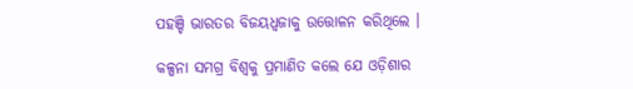ପହଞ୍ଚି ଭାରତର ବିଜୟଧ୍ୱଜାକୁ ଉତ୍ତୋଳନ କରିଥିଲେ ।

କଳ୍ପନା ସମଗ୍ର ବିଶ୍ୱକୁ ପ୍ରମାଣିତ କଲେ ଯେ ଓଡ଼ିଶାର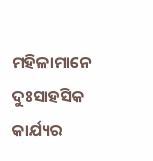ମହିଳାମାନେ ଦୁଃସାହସିକ କାର୍ଯ୍ୟର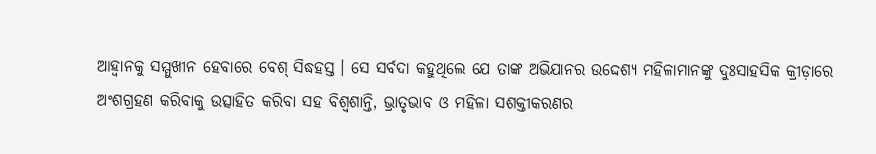ଆହ୍ୱାନକୁ ସମ୍ମୁଖୀନ ହେବାରେ ବେଶ୍ ସିଦ୍ଧହସ୍ତ । ସେ ସର୍ବଦା କହୁଥିଲେ ଯେ ତାଙ୍କ ଅଭିଯାନର ଉଦ୍ଦେଶ୍ୟ ମହିଳାମାନଙ୍କୁ ଦୁଃସାହସିକ କ୍ରୀଡ଼ାରେ ଅଂଶଗ୍ରହଣ କରିବାକୁ ଉତ୍ସାହିତ କରିବା ସହ ବିଶ୍ୱଶାନ୍ତି, ଭ୍ରାତୃଭାବ ଓ ମହିଳା ସଶକ୍ତୀକରଣର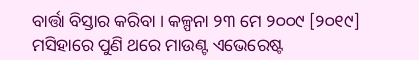ବାର୍ତ୍ତା ବିସ୍ତାର କରିବା । କଳ୍ପନା ୨୩ ମେ ୨୦୦୯ [୨୦୧୯] ମସିହାରେ ପୁଣି ଥରେ ମାଉଣ୍ଟ ଏଭେରେଷ୍ଟ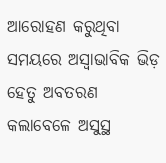ଆରୋହଣ କରୁଥିବା ସମୟରେ ଅସ୍ୱାଭାବିକ ଭିଡ଼ ହେତୁ ଅବତରଣ କଲାବେଳେ ଅସୁସ୍ଥ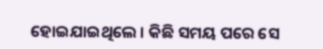ହୋଇଯାଇଥିଲେ । କିଛି ସମୟ ପରେ ସେ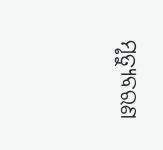ମୃତ୍ୟୁବରଣ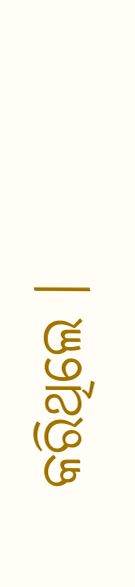କରିଥିଲେ ।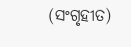(ସଂଗୃହୀତ)